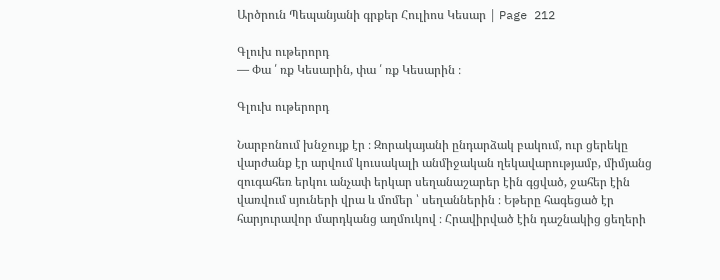Արծրուն Պեպանյանի գրքեր Հուլիոս Կեսար | Page 212

Գլուխ ութերորդ
— Փա ՛ ռք Կեսարին, փա ՛ ռք Կեսարին ։

Գլուխ ութերորդ

Նարբոնում խնջույք էր ։ Զորակայանի ընդարձակ բակում, ուր ցերեկը վարժանք էր արվում կուսակալի անմիջական ղեկավարությամբ, միմյանց զուգահեռ երկու անչափ երկար սեղանաշարեր էին գցված, ջահեր էին վառվում սյուների վրա և մոմեր ՝ սեղաններին ։ Եթերը հագեցած էր հարյուրավոր մարդկանց աղմուկով ։ Հրավիրված էին դաշնակից ցեղերի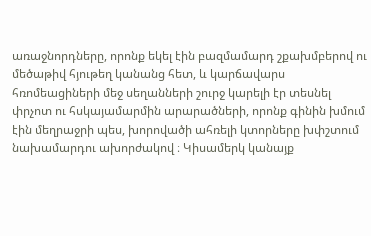առաջնորդները, որոնք եկել էին բազմամարդ շքախմբերով ու մեծաթիվ հյութեղ կանանց հետ, և կարճավարս հռոմեացիների մեջ սեղանների շուրջ կարելի էր տեսնել փրչոտ ու հսկայամարմին արարածների, որոնք գինին խմում էին մեղրաջրի պես, խորովածի ահռելի կտորները խփշտում նախամարդու ախորժակով ։ Կիսամերկ կանայք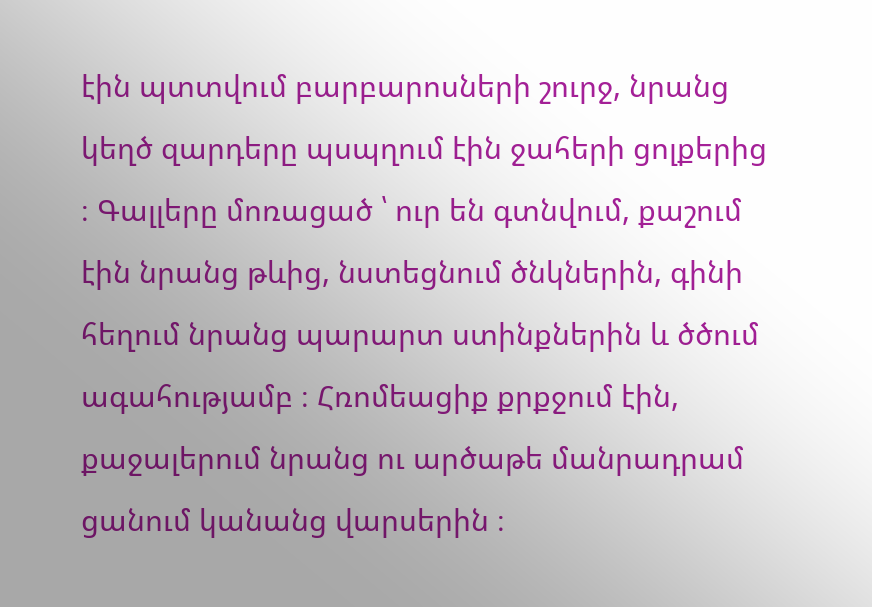էին պտտվում բարբարոսների շուրջ, նրանց կեղծ զարդերը պսպղում էին ջահերի ցոլքերից ։ Գալլերը մոռացած ՝ ուր են գտնվում, քաշում էին նրանց թևից, նստեցնում ծնկներին, գինի հեղում նրանց պարարտ ստինքներին և ծծում ագահությամբ ։ Հռոմեացիք քրքջում էին, քաջալերում նրանց ու արծաթե մանրադրամ ցանում կանանց վարսերին ։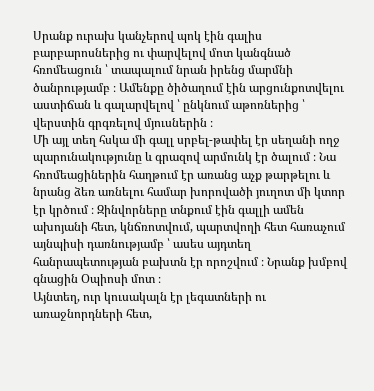Սրանք ուրախ կանչերով պոկ էին գալիս բարբարոսներից ու փարվելով մոտ կանգնած հռոմեացուն ՝ տապալում նրան իրենց մարմնի ծանրությամբ ։ Ամենքը ծիծաղում էին արցունքոտվելու աստիճան և գալարվելով ՝ ընկնում աթոռներից ՝ վերստին գրգռելով մյուսներին ։
Մի այլ տեղ հսկա մի գալլ սրբել-թափել էր սեղանի ողջ պարունակությունը և գրազով արմունկ էր ծալում ։ Նա հռոմեացիներին հաղթում էր առանց աչք թարթելու և նրանց ձեռ առնելու համար խորովածի յուղոտ մի կտոր էր կրծում ։ Զինվորները տնքում էին գալլի ամեն ախոյանի հետ, կնճռոտվում, պարտվողի հետ հառաչում այնպիսի դառնությամբ ՝ ասես այդտեղ հանրապետության բախտն էր որոշվում ։ Նրանք խմբով գնացին Օպիոսի մոտ ։
Այնտեղ, ուր կուսակալն էր լեգատների ու առաջնորդների հետ,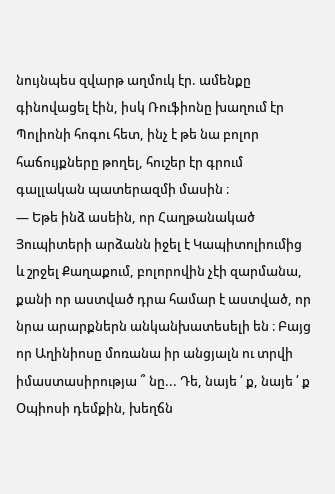նույնպես զվարթ աղմուկ էր. ամենքը գինովացել էին, իսկ Ռուֆիոնը խաղում էր Պոլիոնի հոգու հետ, ինչ է թե նա բոլոր հաճույքները թողել, հուշեր էր գրում գալլական պատերազմի մասին ։
— Եթե ինձ ասեին, որ Հաղթանակած Յուպիտերի արձանն իջել է Կապիտոլիումից և շրջել Քաղաքում, բոլորովին չէի զարմանա, քանի որ աստված դրա համար է աստված, որ նրա արարքներն անկանխատեսելի են ։ Բայց որ Աղինիոսը մոռանա իր անցյալն ու տրվի իմաստասիրությա ՞ նը... Դե, նայե ՛ ք, նայե ՛ ք Օպիոսի դեմքին, խեղճն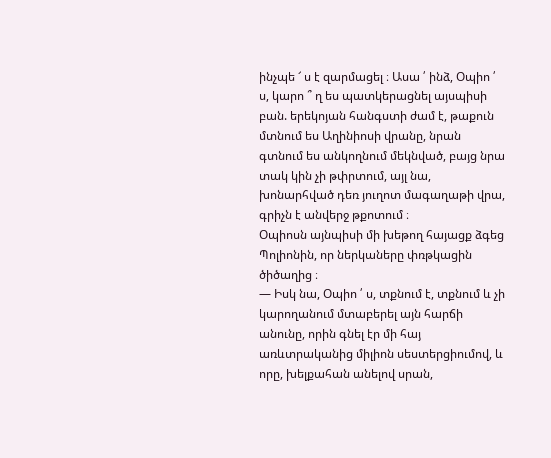ինչպե ՜ ս է զարմացել ։ Ասա ՛ ինձ, Օպիո ՛ ս, կարո ՞ ղ ես պատկերացնել այսպիսի բան. երեկոյան հանգստի ժամ է, թաքուն մտնում ես Աղինիոսի վրանը, նրան գտնում ես անկողնում մեկնված, բայց նրա տակ կին չի թփրտում, այլ նա, խոնարհված դեռ յուղոտ մագաղաթի վրա, գրիչն է անվերջ թքոտում ։
Օպիոսն այնպիսի մի խեթող հայացք ձգեց Պոլիոնին, որ ներկաները փռթկացին ծիծաղից ։
— Իսկ նա, Օպիո ՛ ս, տքնում է, տքնում և չի կարողանում մտաբերել այն հարճի անունը, որին գնել էր մի հայ առևտրականից միլիոն սեստերցիումով, և որը, խելքահան անելով սրան,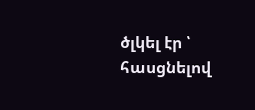ծլկել էր ՝ հասցնելով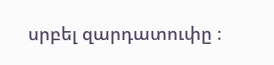սրբել զարդատուփը ։